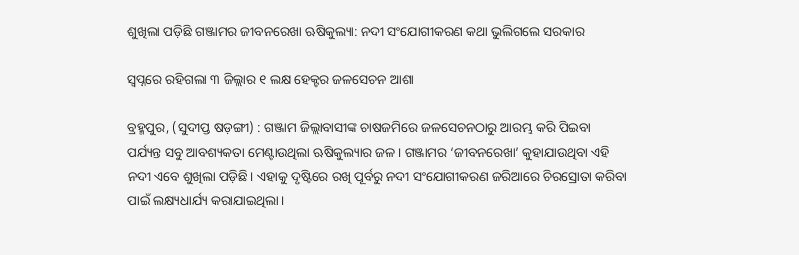ଶୁଖିଲା ପଡ଼ିଛି ଗଞ୍ଜାମର ଜୀବନରେଖା ଋଷିକୁଲ୍ୟା: ନଦୀ ସଂଯୋଗୀକରଣ କଥା ଭୁଲିଗଲେ ସରକାର

ସ୍ବପ୍ନରେ ରହିଗଲା ୩ ଜିଲ୍ଲାର ୧ ଲକ୍ଷ ହେକ୍ଟର ଜଳସେଚନ ଆଶା

ବ୍ରହ୍ମପୁର, (ସୁଦୀପ୍ତ ଷଡ଼ଙ୍ଗୀ) : ଗଞ୍ଜାମ ଜିଲ୍ଲାବାସୀଙ୍କ ଚାଷଜମିରେ ଜଳସେଚନଠାରୁ ଆରମ୍ଭ କରି ପିଇବା ପର୍ଯ୍ୟନ୍ତ ସବୁ ଆବଶ୍ୟକତା ମେଣ୍ଟାଉଥିଲା ଋଷିକୁଲ୍ୟାର ଜଳ। ଗଞ୍ଜାମର ‘ଜୀବନରେଖା’ କୁହାଯାଉଥିବା ଏହି ନଦୀ ଏବେ ଶୁଖିଲା ପଡ଼ିଛି। ଏହାକୁ ଦୃଷ୍ଟିରେ ରଖି ପୂର୍ବରୁ ନଦୀ ସଂଯୋଗୀକରଣ ଜରିଆରେ ଚିରସ୍ରୋତା କରିବା ପାଇଁ ଲକ୍ଷ୍ୟଧାର୍ଯ୍ୟ କରାଯାଇଥିଲା।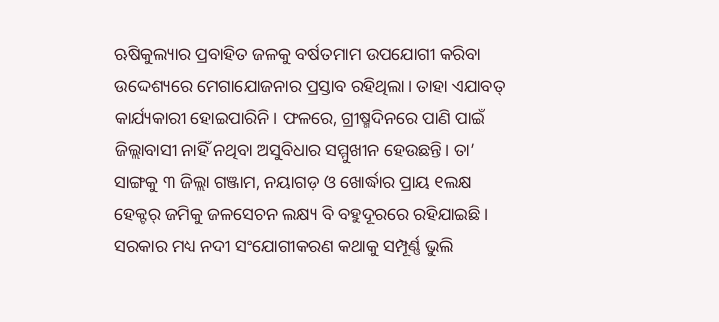ଋଷିକୁଲ୍ୟାର ପ୍ରବାହିତ ଜଳକୁ ବର୍ଷତମାମ ଉପଯୋଗୀ କରିବା ଉଦ୍ଦେଶ୍ୟରେ ମେଗାଯୋଜନାର ପ୍ରସ୍ତାବ ରହିଥିଲା। ତାହା ଏଯାବତ୍‌ କାର୍ଯ୍ୟକାରୀ ହୋଇପାରିନି। ଫଳରେ, ଗ୍ରୀଷ୍ମଦିନରେ ପାଣି ପାଇଁ ଜିଲ୍ଲାବାସୀ ନାହିଁ ନଥିବା ଅସୁବିଧାର ସମ୍ମୁଖୀନ ହେଉଛନ୍ତି। ତା’ ସାଙ୍ଗକୁ ୩ ଜିଲ୍ଲା ଗଞ୍ଜାମ, ନୟାଗଡ଼ ଓ ଖୋର୍ଦ୍ଧାର ପ୍ରାୟ ୧ଲକ୍ଷ ହେକ୍ଟର୍‌ ଜମିକୁ ଜଳସେଚନ ଲକ୍ଷ୍ୟ ବି ବହୁଦୂରରେ ରହିଯାଇଛି। ସରକାର ମଧ୍ୟ ନଦୀ ସଂଯୋଗୀକରଣ କଥାକୁ ସମ୍ପୂର୍ଣ୍ଣ ଭୁଲି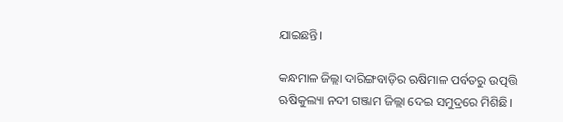ଯାଇଛନ୍ତି।

କନ୍ଧମାଳ ଜିଲ୍ଲା ଦାରିଙ୍ଗବାଡ଼ିର ଋଷିମାଳ ପର୍ବତରୁ ଉତ୍ପତ୍ତି ଋଷିକୁଲ୍ୟା ନଦୀ ଗଞ୍ଜାମ ଜିଲ୍ଲା ଦେଇ ସମୁଦ୍ରରେ ମିଶିଛି।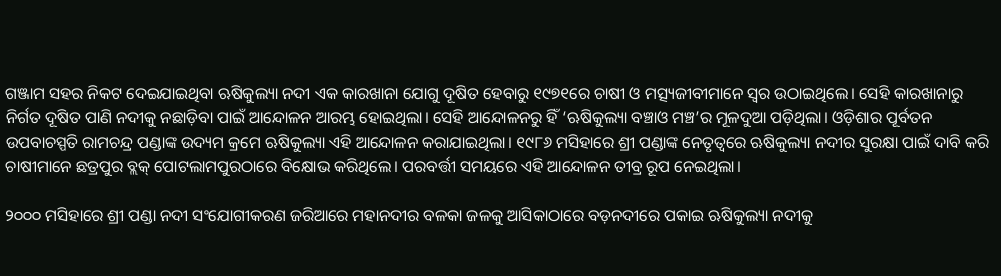ଗଞ୍ଜାମ ସହର ନିକଟ ଦେଇଯାଇଥିବା ଋଷିକୁଲ୍ୟା ନଦୀ ଏକ କାରଖାନା ଯୋଗୁ ଦୂଷିତ ହେବାରୁ ୧୯୭୧ରେ ଚାଷୀ ଓ ମତ୍ସ୍ୟଜୀବୀମାନେ ସ୍ବ‌ର ଉଠାଇଥିଲେ। ସେହି କାରଖାନାରୁ ନିର୍ଗତ ଦୂଷିତ ପାଣି ନଦୀକୁ ନଛାଡ଼ିବା ପାଇଁ ଆନ୍ଦୋଳନ ଆରମ୍ଭ ହୋଇଥିଲା। ସେହି ଆନ୍ଦୋଳନରୁ ହିଁ ‘ଋଷିକୁଲ୍ୟା ବଞ୍ଚାଓ ମଞ୍ଚ’ର ମୂଳଦୁଆ ପଡ଼ିଥିଲା। ଓଡ଼ିଶାର ପୂର୍ବତନ ଉପବାଚସ୍ପତି ରାମଚନ୍ଦ୍ର ପଣ୍ଡାଙ୍କ ଉଦ୍ୟମ କ୍ରମେ ଋଷିକୁଲ୍ୟା ଏହି ଆନ୍ଦୋଳନ କରାଯାଇଥିଲା। ୧୯୮୬ ମସିହାରେ ଶ୍ରୀ ପଣ୍ଡାଙ୍କ ନେତୃତ୍ବରେ ଋଷିକୁଲ୍ୟା ନଦୀର ସୁରକ୍ଷା ପାଇଁ ଦାବି କରି ଚାଷୀମାନେ ଛତ୍ରପୁର ବ୍ଲକ୍‌ ପୋଟଲାମପୁରଠାରେ ବିକ୍ଷୋଭ କରିଥିଲେ। ପରବର୍ତ୍ତୀ ସମୟରେ ଏହି ଆନ୍ଦୋଳନ ତୀବ୍ର ରୂପ ନେଇଥିଲା।

୨୦୦୦ ମସିହାରେ ଶ୍ରୀ ପଣ୍ଡା ନଦୀ ସଂଯୋଗୀକରଣ ଜରିଆରେ ମହାନଦୀର ବଳକା ଜଳକୁ ଆସିକାଠାରେ ବଡ଼ନଦୀରେ ପକାଇ ଋଷିକୁଲ୍ୟା ନଦୀକୁ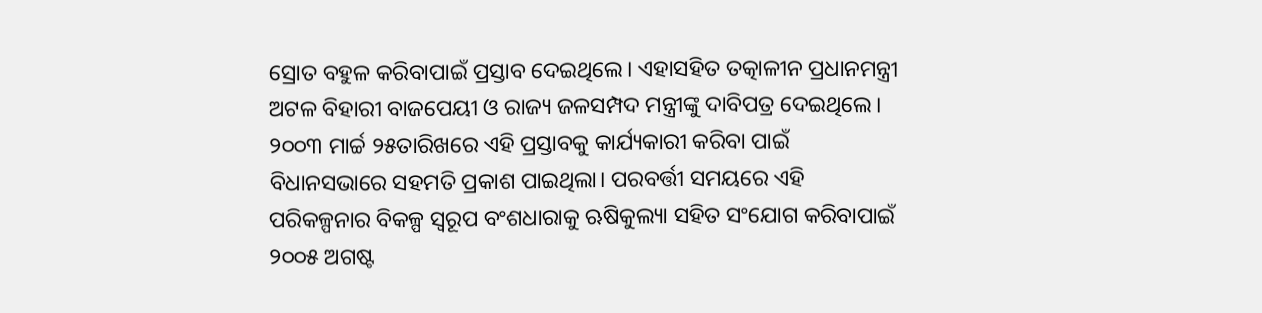ସ୍ରୋତ ବହୁଳ କରିବାପାଇଁ ପ୍ରସ୍ତାବ ଦେଇଥିଲେ। ଏହାସହିତ ତତ୍କାଳୀନ ପ୍ରଧାନମନ୍ତ୍ରୀ ଅଟଳ ବିହାରୀ ବାଜପେୟୀ ଓ ରାଜ୍ୟ ଜଳସମ୍ପଦ ମନ୍ତ୍ରୀଙ୍କୁ ଦାବିପତ୍ର ଦେଇଥିଲେ। ୨୦୦୩ ମାର୍ଚ୍ଚ ୨୫ତାରିଖରେ ଏହି ପ୍ରସ୍ତାବକୁ କାର୍ଯ୍ୟକାରୀ କରିବା ପାଇଁ ବିଧାନସଭାରେ ସହମତି ପ୍ରକାଶ ପାଇଥିଲା। ପରବର୍ତ୍ତୀ ସମୟରେ ଏହି ପରିକଳ୍ପନାର ବିକଳ୍ପ ସ୍ବରୂପ ବଂଶଧାରାକୁ ଋଷିକୁଲ୍ୟା ସହିତ ସଂଯୋଗ କରିବାପାଇଁ ୨୦୦୫ ଅଗଷ୍ଟ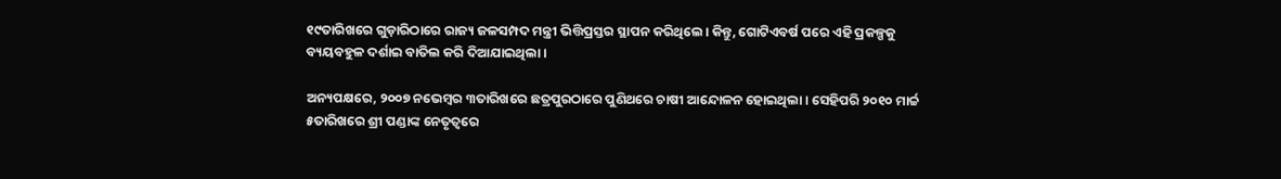୧୯ତାରିଖରେ ଗୁଡ଼ାରିଠାରେ ରାଜ୍ୟ ଜଳସମ୍ପଦ ମନ୍ତ୍ରୀ ଭିତ୍ତିପ୍ରସ୍ତର ସ୍ଥାପନ କରିଥିଲେ। କିନ୍ତୁ, ଗୋଟିଏବର୍ଷ ପରେ ଏହି ପ୍ରକଳ୍ପକୁ ବ୍ୟୟବହୁଳ ଦର୍ଶାଇ ବାତିଲ କରି ଦିଆଯାଇଥିଲା।

ଅନ୍ୟପକ୍ଷରେ, ୨୦୦୭ ନଭେମ୍ବର ୩ତାରିଖରେ ଛତ୍ରପୁରଠାରେ ପୁଣିଥରେ ଚାଷୀ ଆନ୍ଦୋଳନ ହୋଇଥିଲା। ସେହିପରି ୨୦୧୦ ମାର୍ଚ୍ଚ ୫ତାରିଖରେ ଶ୍ରୀ ପଣ୍ଡାଙ୍କ ନେତୃତ୍ବରେ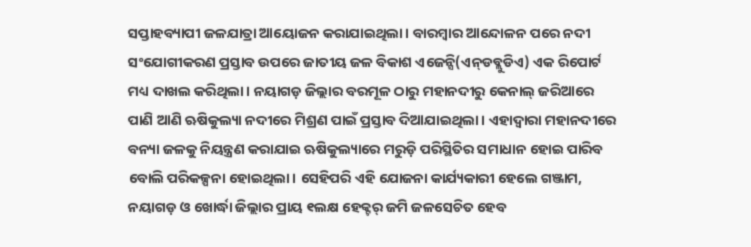ସପ୍ତାହବ୍ୟାପୀ ଜଳଯାତ୍ରା ଆୟୋଜନ କରାଯାଇଥିଲା। ବାରମ୍ବାର ଆନ୍ଦୋଳନ ପରେ ନଦୀ ସଂଯୋଗୀକରଣ ପ୍ରସ୍ତାବ ଉପରେ ଜାତୀୟ ଜଳ ବିକାଶ ଏଜେନ୍ସି(ଏନ୍‌ଡବ୍ଲୁଡିଏ) ଏକ ରିପୋର୍ଟ ମଧ୍ୟ ଦାଖଲ କରିଥିଲା। ନୟାଗଡ଼ ଜିଲ୍ଲାର ବରମୂଳ ଠାରୁ ମହାନଦୀରୁ କେନାଲ୍‌ ଜରିଆରେ ପାଣି ଆଣି ଋଷିକୁଲ୍ୟା ନଦୀରେ ମିଶ୍ରଣ ପାଇଁ ପ୍ରସ୍ତାବ ଦିଆଯାଇଥିଲା। ଏହାଦ୍ବାରା ମହାନଦୀରେ ବନ୍ୟା ଜଳକୁ ନିୟନ୍ତ୍ରଣ କରାଯାଇ ଋଷିକୁଲ୍ୟାରେ ମରୁଡ଼ି ପରିସ୍ଥିତିର ସମାଧାନ ହୋଇ ପାରିବ ବୋଲି ପରିକଳ୍ପନା ହୋଇଥିଲା। ସେହିପରି ଏହି ଯୋଜନା କାର୍ଯ୍ୟକାରୀ ହେଲେ ଗଞ୍ଜାମ, ନୟାଗଡ଼ ଓ ଖୋର୍ଦ୍ଧା ଜିଲ୍ଲାର ପ୍ରାୟ ୧ଲକ୍ଷ ହେକ୍ଟର୍‌ ଜମି ଜଳସେଚିତ ହେବ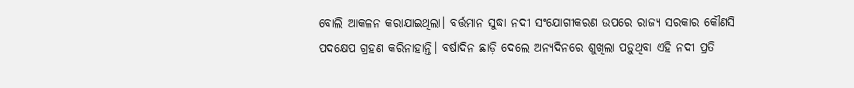ବୋଲି ଆକଳନ କରାଯାଇଥିଲା। ବର୍ତ୍ତମାନ ସୁଦ୍ଧା ନଦୀ ସଂଯୋଗୀକରଣ ଉପରେ ରାଜ୍ୟ ସରକାର କୌଣସି ପଦକ୍ଷେପ ଗ୍ରହଣ କରିନାହାନ୍ତି। ବର୍ଷାଦିନ ଛାଡ଼ି ଦେଲେ ଅନ୍ୟଦିନରେ ଶୁଖିଲା ପଡ଼ୁଥିବା ଏହି ନଦୀ ପ୍ରତି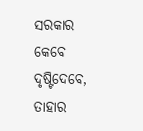ସରକାର କେବେ ଦୃଷ୍ଟିଦେବେ, ତାହାର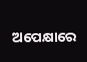ଅପେକ୍ଷାରେ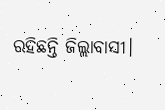ରହିଛନ୍ତି ଜିଲ୍ଲାବାସୀ।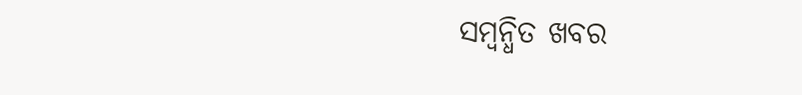ସମ୍ବନ୍ଧିତ ଖବର